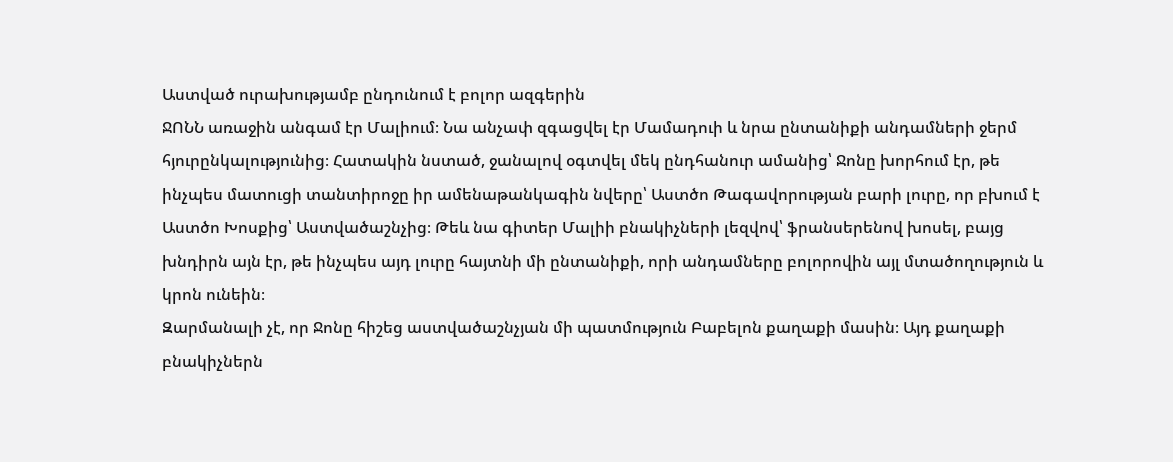Աստված ուրախությամբ ընդունում է բոլոր ազգերին
ՋՈՆՆ առաջին անգամ էր Մալիում։ Նա անչափ զգացվել էր Մամադուի և նրա ընտանիքի անդամների ջերմ հյուրընկալությունից։ Հատակին նստած, ջանալով օգտվել մեկ ընդհանուր ամանից՝ Ջոնը խորհում էր, թե ինչպես մատուցի տանտիրոջը իր ամենաթանկագին նվերը՝ Աստծո Թագավորության բարի լուրը, որ բխում է Աստծո Խոսքից՝ Աստվածաշնչից։ Թեև նա գիտեր Մալիի բնակիչների լեզվով՝ ֆրանսերենով խոսել, բայց խնդիրն այն էր, թե ինչպես այդ լուրը հայտնի մի ընտանիքի, որի անդամները բոլորովին այլ մտածողություն և կրոն ունեին։
Զարմանալի չէ, որ Ջոնը հիշեց աստվածաշնչյան մի պատմություն Բաբելոն քաղաքի մասին։ Այդ քաղաքի բնակիչներն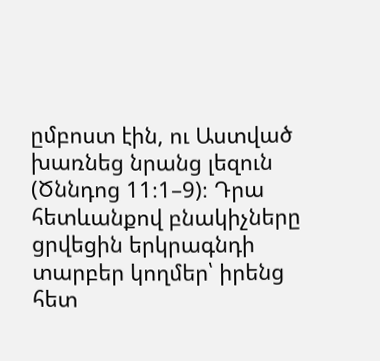ըմբոստ էին, ու Աստված խառնեց նրանց լեզուն (Ծննդոց 11։1–9)։ Դրա հետևանքով բնակիչները ցրվեցին երկրագնդի տարբեր կողմեր՝ իրենց հետ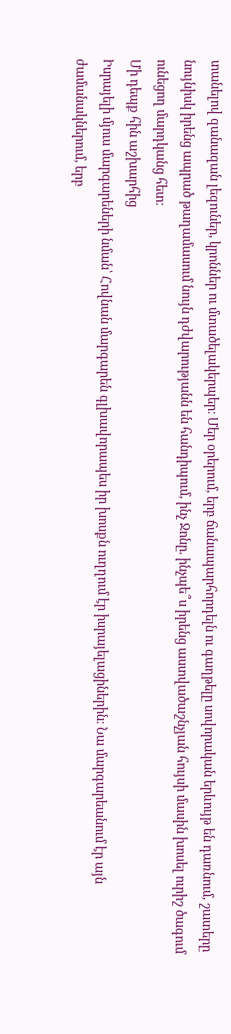տանելով զանազան լեզուներ, կրոններ ու մտածելակերպեր։ Մեր օրերում, երբ ճանապարհորդելն ու գաղթելը սովորական երևույթ են դառնում, շատերը նույնիսկ իրենց ապրած թաղամասում նույն դժվարությանն են հանդիպում, ինչ Ջոնը. ինչպե՞ս իրենց աստվածաշնչյան հույսի մասին խոսել ուրիշ ծագում ունեցող մարդկանց հետ։
Մի դեպք հին աշխարհից
Իսրայելի մյուս մարգարեների նման՝ Հովնան մարգարեն գլխավորապես իր խոսքն ուղղում էր իսրայելացիներին։ Նա մարգարեանում էր այն ժամանակներում, երբ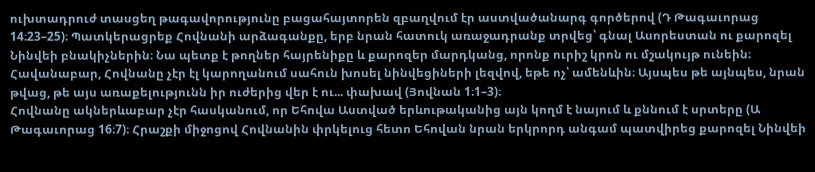ուխտադրուժ տասցեղ թագավորությունը բացահայտորեն զբաղվում էր աստվածանարգ գործերով (Դ Թագաւորաց 14։23–25)։ Պատկերացրեք Հովնանի արձագանքը, երբ նրան հատուկ առաջադրանք տրվեց՝ գնալ Ասորեստան ու քարոզել Նինվեի բնակիչներին։ Նա պետք է թողներ հայրենիքը և քարոզեր մարդկանց, որոնք ուրիշ կրոն ու մշակույթ ունեին։ Հավանաբար, Հովնանը չէր էլ կարողանում սահուն խոսել նինվեցիների լեզվով, եթե ոչ՝ ամենևին։ Այսպես թե այնպես, նրան թվաց, թե այս առաքելությունն իր ուժերից վեր է ու... փախավ (Յովնան 1։1–3)։
Հովնանը ակներևաբար չէր հասկանում, որ Եհովա Աստված երևութականից այն կողմ է նայում և քննում է սրտերը (Ա Թագաւորաց 16։7)։ Հրաշքի միջոցով Հովնանին փրկելուց հետո Եհովան նրան երկրորդ անգամ պատվիրեց քարոզել Նինվեի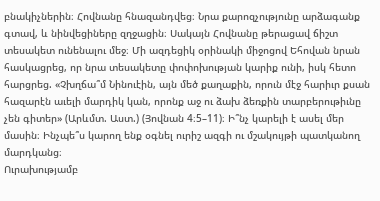բնակիչներին։ Հովնանը հնազանդվեց։ Նրա քարոզչությունը արձագանք գտավ, և նինվեցիները զղջացին։ Սակայն Հովնանը թերացավ ճիշտ տեսակետ ունենալու մեջ։ Մի ազդեցիկ օրինակի միջոցով Եհովան նրան հասկացրեց, որ նրա տեսակետը փոփոխության կարիք ունի, իսկ հետո հարցրեց. «Չխղճա՞մ Նինուէին, այն մեծ քաղաքին, որուն մէջ հարիւր քսան հազարէն աւելի մարդիկ կան, որոնք աջ ու ձախ ձեռքին տարբերութիւնը չեն գիտեր» (Արևմտ. Աստ.) (Յովնան 4։5–11)։ Ի՞նչ կարելի է ասել մեր մասին։ Ինչպե՞ս կարող ենք օգնել ուրիշ ազգի ու մշակույթի պատկանող մարդկանց։
Ուրախությամբ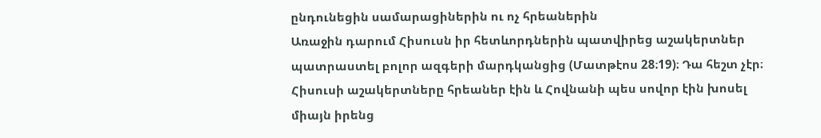ընդունեցին սամարացիներին ու ոչ հրեաներին
Առաջին դարում Հիսուսն իր հետևորդներին պատվիրեց աշակերտներ պատրաստել բոլոր ազգերի մարդկանցից (Մատթէոս 28։19)։ Դա հեշտ չէր։ Հիսուսի աշակերտները հրեաներ էին և Հովնանի պես սովոր էին խոսել միայն իրենց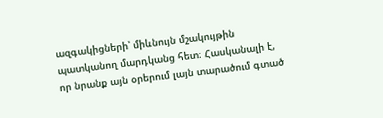ազգակիցների՝ միևնույն մշակույթին պատկանող մարդկանց հետ։ Հասկանալի է, որ նրանք այն օրերում լայն տարածում գտած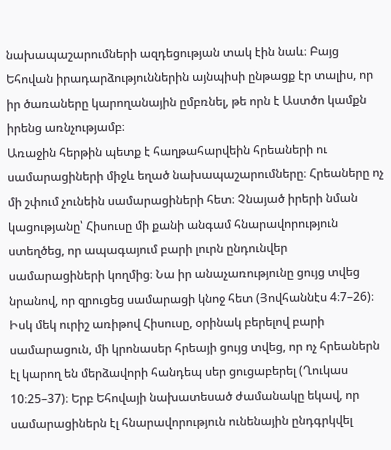նախապաշարումների ազդեցության տակ էին նաև։ Բայց Եհովան իրադարձություններին այնպիսի ընթացք էր տալիս, որ իր ծառաները կարողանային ըմբռնել, թե որն է Աստծո կամքն իրենց առնչությամբ։
Առաջին հերթին պետք է հաղթահարվեին հրեաների ու սամարացիների միջև եղած նախապաշարումները։ Հրեաները ոչ մի շփում չունեին սամարացիների հետ։ Չնայած իրերի նման կացությանը՝ Հիսուսը մի քանի անգամ հնարավորություն ստեղծեց, որ ապագայում բարի լուրն ընդունվեր սամարացիների կողմից։ Նա իր անաչառությունը ցույց տվեց նրանով, որ զրուցեց սամարացի կնոջ հետ (Յովհաննէս 4։7–26)։ Իսկ մեկ ուրիշ առիթով Հիսուսը, օրինակ բերելով բարի սամարացուն, մի կրոնասեր հրեայի ցույց տվեց, որ ոչ հրեաներն էլ կարող են մերձավորի հանդեպ սեր ցուցաբերել (Ղուկաս 10։25–37)։ Երբ Եհովայի նախատեսած ժամանակը եկավ, որ սամարացիներն էլ հնարավորություն ունենային ընդգրկվել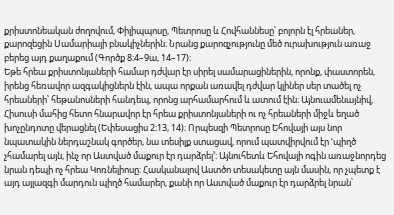քրիստոնեական ժողովում, Փիլիպպոսը, Պետրոսը և Հովհաննեսը՝ բոլորն էլ հրեաներ, քարոզեցին Սամարիայի բնակիչներին։ Նրանց քարոզչությունը մեծ ուրախություն առաջ բերեց այդ քաղաքում (Գործք 8։4–9ա, 14–17)։
Եթե հրեա քրիստոնյաների համար դժվար էր սիրել սամարացիներին, որոնք, փաստորեն, իրենց հեռավոր ազգակիցներն էին, ապա որքան առավել դժվար կլիներ սեր տածել ոչ հրեաների՝ հեթանոսների հանդեպ, որոնց արհամարհում և ատում էին։ Այնուամենայնիվ, Հիսուսի մահից հետո հնարավոր էր հրեա քրիստոնյաների ու ոչ հրեաների միջև եղած խոչընդոտը վերացնել (Եփեսացիս 2։13, 14)։ Որպեսզի Պետրոսը Եհովայի այս նոր նպատակին ներդաշնակ գործեր, նա տեսիլք ստացավ, որում պատվիրվում էր ‘պիղծ չհամարել այն, ինչ որ Աստված մաքուր էր դարձրել’։ Այնուհետև Եհովայի ոգին առաջնորդեց նրան դեպի ոչ հրեա Կոռնելիոսը։ Հասկանալով Աստծո տեսակետը այն մասին, որ չպետք է այդ այլազգի մարդուն պիղծ համարեր, քանի որ Աստված մաքուր էր դարձրել նրան՝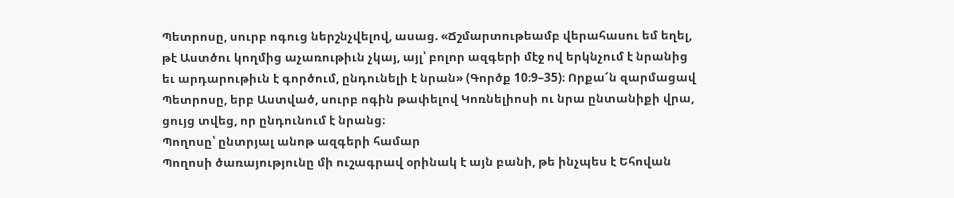Պետրոսը, սուրբ ոգուց ներշնչվելով, ասաց. «Ճշմարտութեամբ վերահասու եմ եղել, թէ Աստծու կողմից աչառութիւն չկայ, այլ՝ բոլոր ազգերի մէջ ով երկնչում է նրանից եւ արդարութիւն է գործում, ընդունելի է նրան» (Գործք 10։9–35)։ Որքա՜ն զարմացավ Պետրոսը, երբ Աստված, սուրբ ոգին թափելով Կոռնելիոսի ու նրա ընտանիքի վրա, ցույց տվեց, որ ընդունում է նրանց։
Պողոսը՝ ընտրյալ անոթ ազգերի համար
Պողոսի ծառայությունը մի ուշագրավ օրինակ է այն բանի, թե ինչպես է Եհովան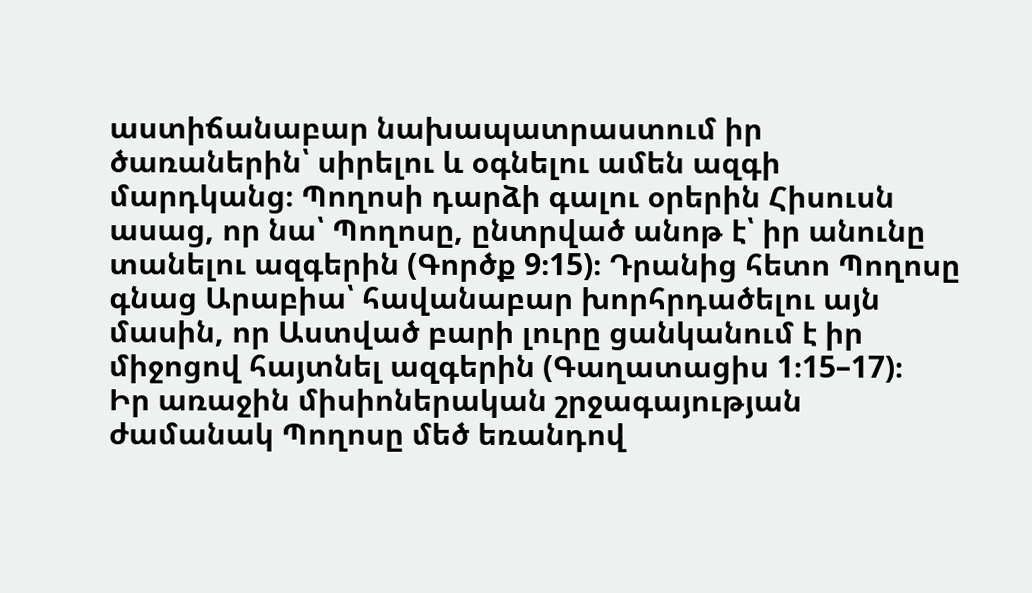աստիճանաբար նախապատրաստում իր ծառաներին՝ սիրելու և օգնելու ամեն ազգի մարդկանց։ Պողոսի դարձի գալու օրերին Հիսուսն ասաց, որ նա՝ Պողոսը, ընտրված անոթ է՝ իր անունը տանելու ազգերին (Գործք 9։15)։ Դրանից հետո Պողոսը գնաց Արաբիա՝ հավանաբար խորհրդածելու այն մասին, որ Աստված բարի լուրը ցանկանում է իր միջոցով հայտնել ազգերին (Գաղատացիս 1։15–17)։
Իր առաջին միսիոներական շրջագայության ժամանակ Պողոսը մեծ եռանդով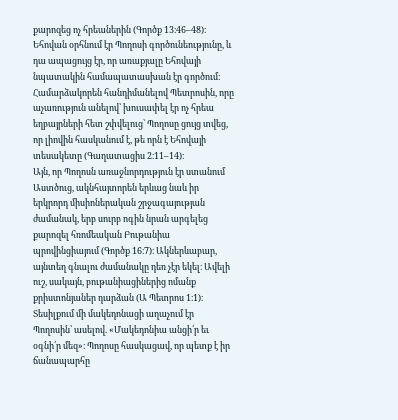քարոզեց ոչ հրեաներին (Գործք 13։46–48)։ Եհովան օրհնում էր Պողոսի գործունեությունը, և դա ապացույց էր, որ առաքյալը Եհովայի նպատակին համապատասխան էր գործում։ Համարձակորեն հանդիմանելով Պետրոսին, որը աչառություն անելով՝ խուսափել էր ոչ հրեա եղբայրների հետ շփվելուց՝ Պողոսը ցույց տվեց, որ լիովին հասկանում է, թե որն է Եհովայի տեսակետը (Գաղատացիս 2։11–14)։
Այն, որ Պողոսն առաջնորդություն էր ստանում Աստծուց, ակնհայտորեն երևաց նաև իր երկրորդ միսիոներական շրջագայության ժամանակ, երբ սուրբ ոգին նրան արգելեց քարոզել հռոմեական Բութանիա պրովինցիայում (Գործք 16։7)։ Ակներևաբար, այնտեղ գնալու ժամանակը դեռ չէր եկել։ Ավելի ուշ, սակայն, բութանիացիներից ոմանք քրիստոնյաներ դարձան (Ա Պետրոս 1։1)։ Տեսիլքում մի մակեդոնացի աղաչում էր Պողոսին՝ ասելով. «Մակեդոնիա անցի՛ր եւ օգնի՛ր մեզ»։ Պողոսը հասկացավ, որ պետք է իր ճանապարհը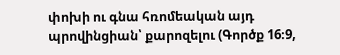փոխի ու գնա հռոմեական այդ պրովինցիան՝ քարոզելու (Գործք 16։9,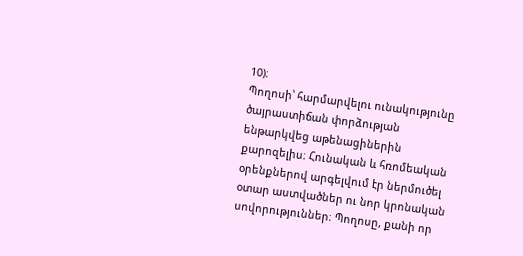10)։
Պողոսի՝ հարմարվելու ունակությունը ծայրաստիճան փորձության ենթարկվեց աթենացիներին քարոզելիս։ Հունական և հռոմեական օրենքներով արգելվում էր ներմուծել օտար աստվածներ ու նոր կրոնական սովորություններ։ Պողոսը, քանի որ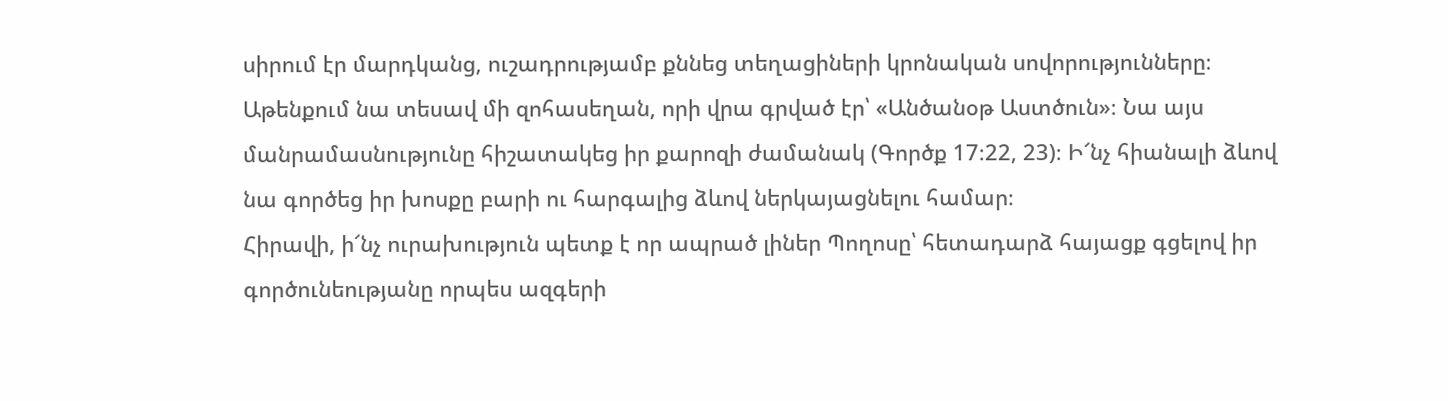սիրում էր մարդկանց, ուշադրությամբ քննեց տեղացիների կրոնական սովորությունները։ Աթենքում նա տեսավ մի զոհասեղան, որի վրա գրված էր՝ «Անծանօթ Աստծուն»։ Նա այս մանրամասնությունը հիշատակեց իր քարոզի ժամանակ (Գործք 17։22, 23)։ Ի՜նչ հիանալի ձևով նա գործեց իր խոսքը բարի ու հարգալից ձևով ներկայացնելու համար։
Հիրավի, ի՜նչ ուրախություն պետք է որ ապրած լիներ Պողոսը՝ հետադարձ հայացք գցելով իր գործունեությանը որպես ազգերի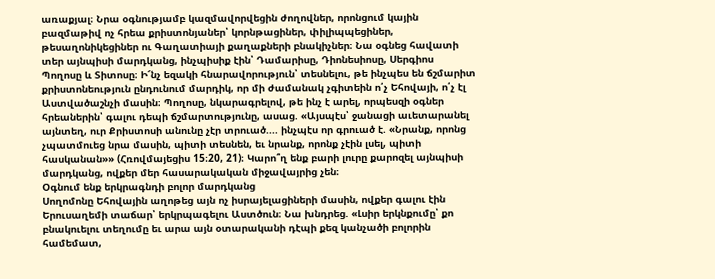առաքյալ։ Նրա օգնությամբ կազմավորվեցին ժողովներ, որոնցում կային բազմաթիվ ոչ հրեա քրիստոնյաներ՝ կորնթացիներ, փիլիպպեցիներ, թեսաղոնիկեցիներ ու Գաղատիայի քաղաքների բնակիչներ։ Նա օգնեց հավատի տեր այնպիսի մարդկանց, ինչպիսիք էին՝ Դամարիսը, Դիոնեսիոսը, Սերգիոս Պողոսը և Տիտոսը։ Ի՜նչ եզակի հնարավորություն՝ տեսնելու, թե ինչպես են ճշմարիտ քրիստոնեություն ընդունում մարդիկ, որ մի ժամանակ չգիտեին ո՛չ Եհովայի, ո՛չ էլ Աստվածաշնչի մասին։ Պողոսը, նկարագրելով, թե ինչ է արել, որպեսզի օգներ հրեաներին՝ գալու դեպի ճշմարտությունը, ասաց. «Այսպէս՝ ջանացի աւետարանել այնտեղ, ուր Քրիստոսի անունը չէր տրուած.... ինչպէս որ գրուած է. «Նրանք, որոնց չպատմուեց նրա մասին, պիտի տեսնեն, եւ նրանք, որոնք չէին լսել, պիտի հասկանան»» (Հռովմայեցիս 15։20, 21)։ Կարո՞ղ ենք բարի լուրը քարոզել այնպիսի մարդկանց, ովքեր մեր հասարակական միջավայրից չեն։
Օգնում ենք երկրագնդի բոլոր մարդկանց
Սողոմոնը Եհովային աղոթեց այն ոչ իսրայելացիների մասին, ովքեր գալու էին Երուսաղեմի տաճար՝ երկրպագելու Աստծուն։ Նա խնդրեց. «Լսիր երկնքումը՝ քո բնակուելու տեղումը եւ արա այն օտարականի դէպի քեզ կանչածի բոլորին համեմատ,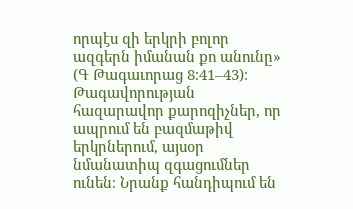որպէս զի երկրի բոլոր ազգերն իմանան քո անունը» (Գ Թագաւորաց 8։41–43)։ Թագավորության հազարավոր քարոզիչներ, որ ապրում են բազմաթիվ երկրներում, այսօր նմանատիպ զգացումներ ունեն։ Նրանք հանդիպում են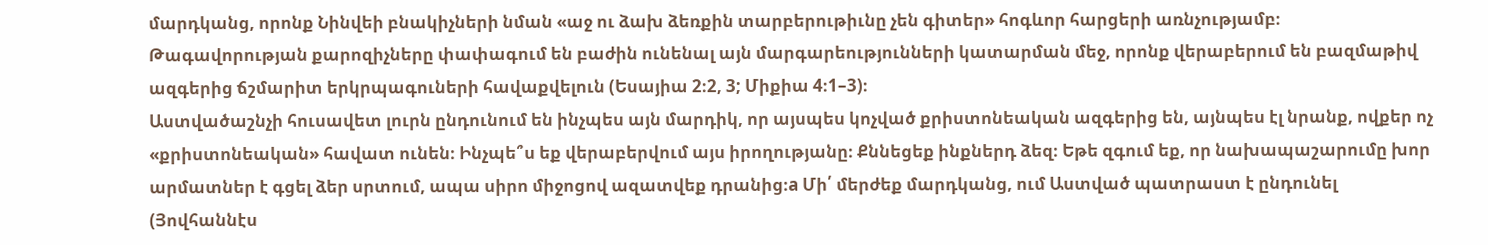մարդկանց, որոնք Նինվեի բնակիչների նման «աջ ու ձախ ձեռքին տարբերութիւնը չեն գիտեր» հոգևոր հարցերի առնչությամբ։ Թագավորության քարոզիչները փափագում են բաժին ունենալ այն մարգարեությունների կատարման մեջ, որոնք վերաբերում են բազմաթիվ ազգերից ճշմարիտ երկրպագուների հավաքվելուն (Եսայիա 2։2, 3; Միքիա 4։1–3)։
Աստվածաշնչի հուսավետ լուրն ընդունում են ինչպես այն մարդիկ, որ այսպես կոչված քրիստոնեական ազգերից են, այնպես էլ նրանք, ովքեր ոչ «քրիստոնեական» հավատ ունեն։ Ինչպե՞ս եք վերաբերվում այս իրողությանը։ Քննեցեք ինքներդ ձեզ։ Եթե զգում եք, որ նախապաշարումը խոր արմատներ է գցել ձեր սրտում, ապա սիրո միջոցով ազատվեք դրանից։a Մի՛ մերժեք մարդկանց, ում Աստված պատրաստ է ընդունել (Յովհաննէս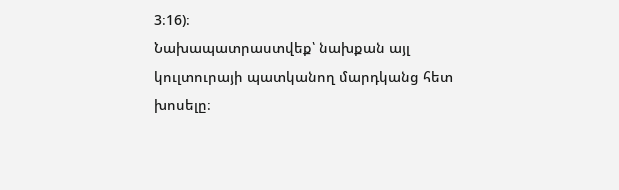3։16)։
Նախապատրաստվեք՝ նախքան այլ կուլտուրայի պատկանող մարդկանց հետ խոսելը։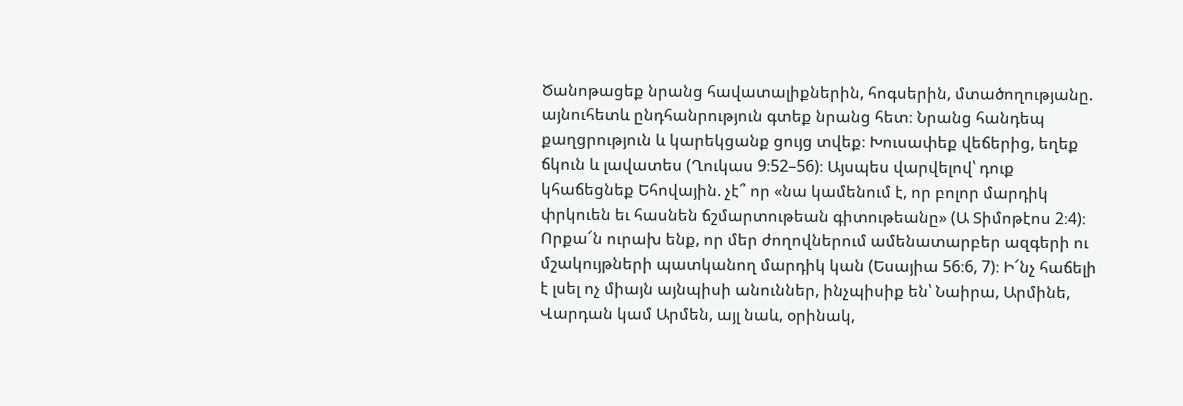Ծանոթացեք նրանց հավատալիքներին, հոգսերին, մտածողությանը. այնուհետև ընդհանրություն գտեք նրանց հետ։ Նրանց հանդեպ քաղցրություն և կարեկցանք ցույց տվեք։ Խուսափեք վեճերից, եղեք ճկուն և լավատես (Ղուկաս 9։52–56)։ Այսպես վարվելով՝ դուք կհաճեցնեք Եհովային. չէ՞ որ «նա կամենում է, որ բոլոր մարդիկ փրկուեն եւ հասնեն ճշմարտութեան գիտութեանը» (Ա Տիմոթէոս 2։4)։
Որքա՜ն ուրախ ենք, որ մեր ժողովներում ամենատարբեր ազգերի ու մշակույթների պատկանող մարդիկ կան (Եսայիա 56։6, 7)։ Ի՜նչ հաճելի է լսել ոչ միայն այնպիսի անուններ, ինչպիսիք են՝ Նաիրա, Արմինե, Վարդան կամ Արմեն, այլ նաև, օրինակ,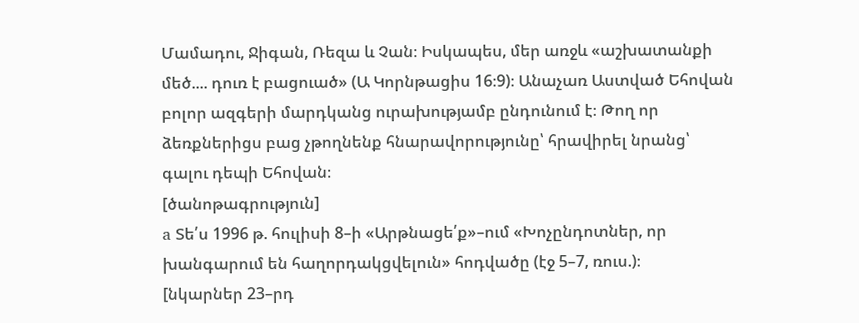Մամադու, Ջիգան, Ռեզա և Չան։ Իսկապես, մեր առջև «աշխատանքի մեծ.... դուռ է բացուած» (Ա Կորնթացիս 16։9)։ Անաչառ Աստված Եհովան բոլոր ազգերի մարդկանց ուրախությամբ ընդունում է։ Թող որ ձեռքներիցս բաց չթողնենք հնարավորությունը՝ հրավիրել նրանց՝ գալու դեպի Եհովան։
[ծանոթագրություն]
a Տե՛ս 1996 թ. հուլիսի 8–ի «Արթնացե՛ք»–ում «Խոչընդոտներ, որ խանգարում են հաղորդակցվելուն» հոդվածը (էջ 5–7, ռուս.)։
[նկարներ 23–րդ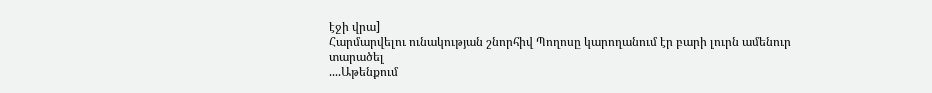էջի վրա]
Հարմարվելու ունակության շնորհիվ Պողոսը կարողանում էր բարի լուրն ամենուր տարածել
....Աթենքում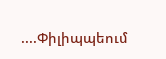....Փիլիպպեում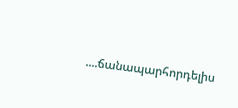....ճանապարհորդելիս